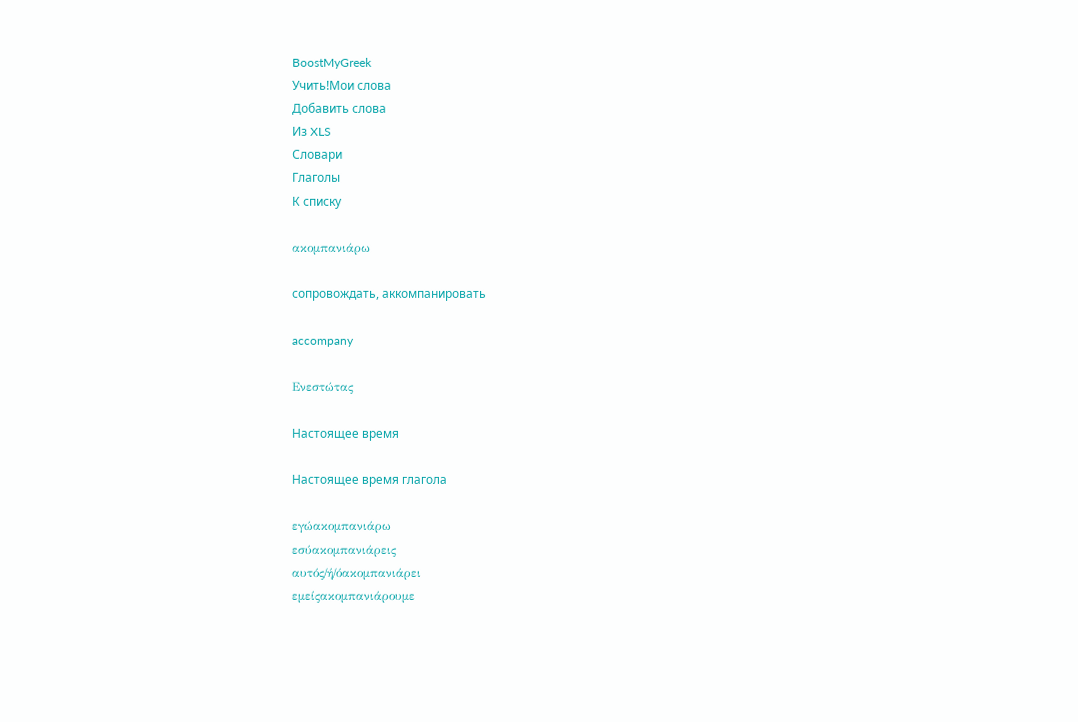BoostMyGreek
Учить!Мои слова
Добавить слова
Из XLS
Словари
Глаголы
К списку

ακομπανιάρω

сопровождать, аккомпанировать

accompany

Ενεστώτας

Настоящее время

Настоящее время глагола

εγώακομπανιάρω
εσύακομπανιάρεις
αυτός/ή/όακομπανιάρει
εμείςακομπανιάρουμε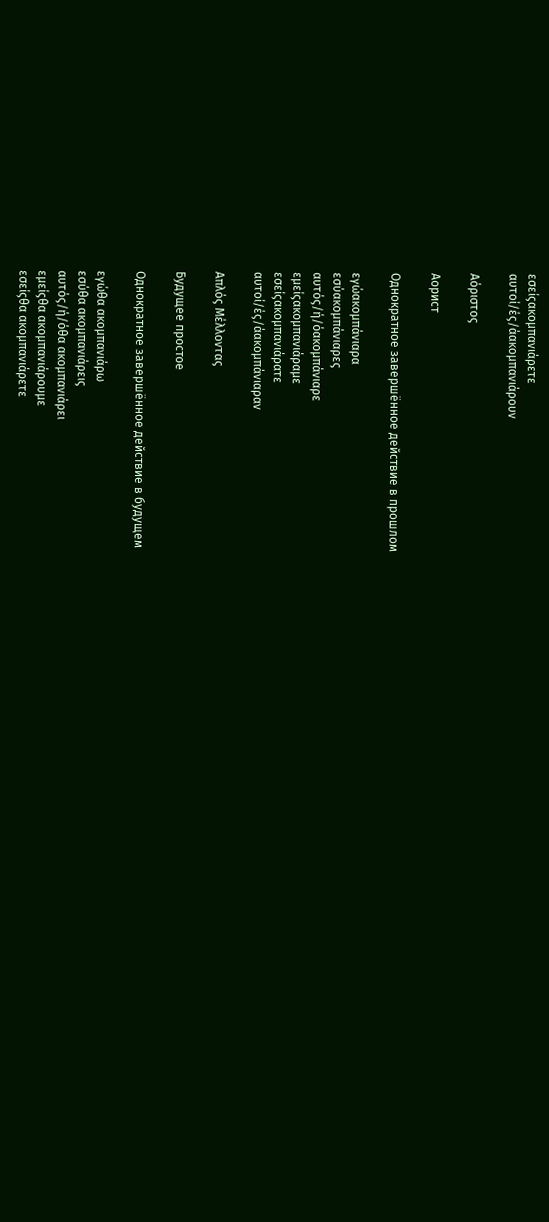εσείςακομπανιάρετε
αυτοί/ές/άακομπανιάρουν

Αόριστος

Аорист

Однократное завершённое действие в прошлом

εγώακομπάνιαρα
εσύακομπάνιαρες
αυτός/ή/όακομπάνιαρε
εμείςακομπανιάραμε
εσείςακομπανιάρατε
αυτοί/ές/άακομπάνιαραν

Απλός Μέλλοντας

Будущее простое

Однократное завершённое действие в будущем

εγώθα ακομπανιάρω
εσύθα ακομπανιάρεις
αυτός/ή/όθα ακομπανιάρει
εμείςθα ακομπανιάρουμε
εσείςθα ακομπανιάρετε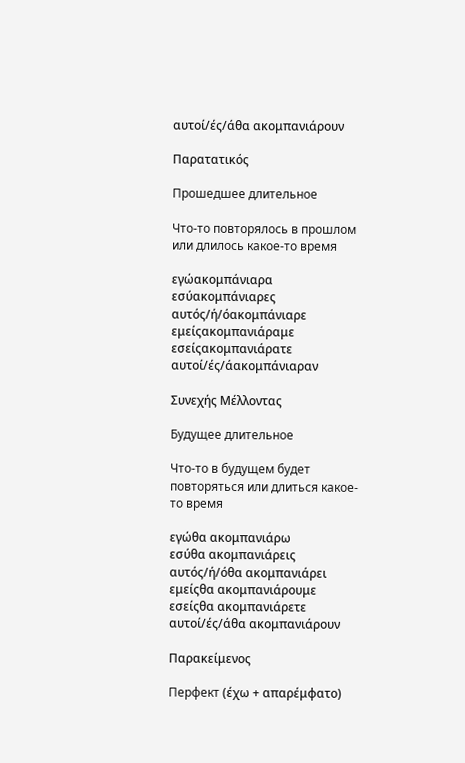αυτοί/ές/άθα ακομπανιάρουν

Παρατατικός

Прошедшее длительное

Что-то повторялось в прошлом или длилось какое-то время

εγώακομπάνιαρα
εσύακομπάνιαρες
αυτός/ή/όακομπάνιαρε
εμείςακομπανιάραμε
εσείςακομπανιάρατε
αυτοί/ές/άακομπάνιαραν

Συνεχής Μέλλοντας

Будущее длительное

Что-то в будущем будет повторяться или длиться какое-то время

εγώθα ακομπανιάρω
εσύθα ακομπανιάρεις
αυτός/ή/όθα ακομπανιάρει
εμείςθα ακομπανιάρουμε
εσείςθα ακομπανιάρετε
αυτοί/ές/άθα ακομπανιάρουν

Παρακείμενος

Перфект (έχω + απαρέμφατο)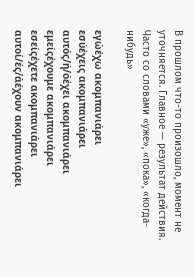В прошлом что-то произошло, момент не уточняется. Главное — результат действия. Часто со словами «уже», «пока», «когда-нибудь»

εγώέχω ακομπανιάρει
εσύέχεις ακομπανιάρει
αυτός/ή/όέχει ακομπανιάρει
εμείςέχουμε ακομπανιάρει
εσείςέχετε ακομπανιάρει
αυτοί/ές/άέχουν ακομπανιάρει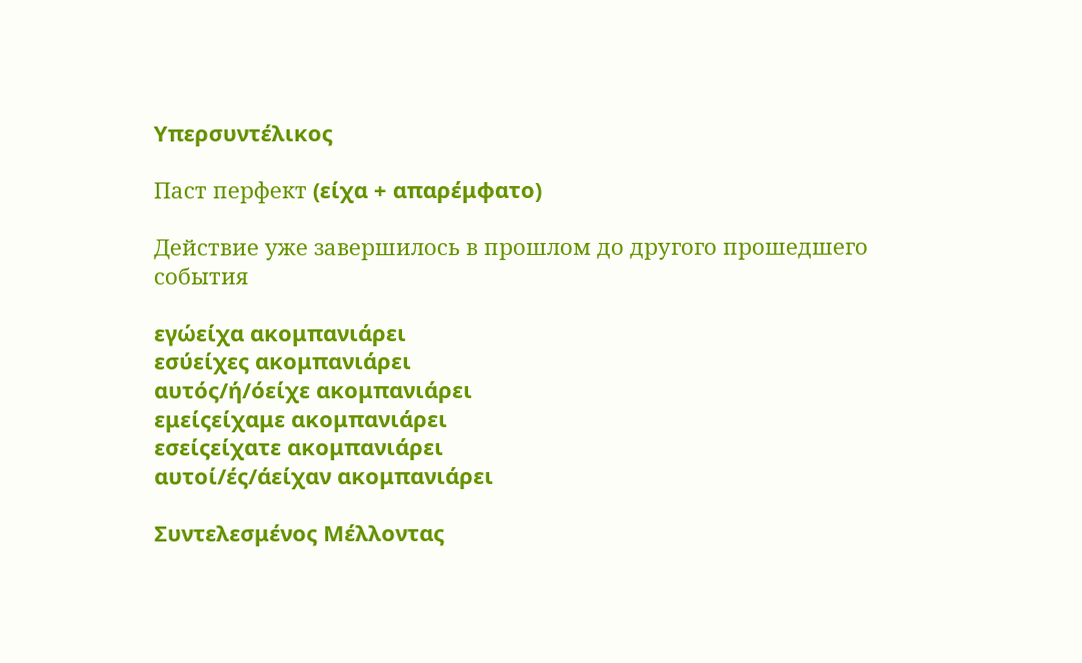Υπερσυντέλικος

Паст перфект (είχα + απαρέμφατο)

Действие уже завершилось в прошлом до другого прошедшего события

εγώείχα ακομπανιάρει
εσύείχες ακομπανιάρει
αυτός/ή/όείχε ακομπανιάρει
εμείςείχαμε ακομπανιάρει
εσείςείχατε ακομπανιάρει
αυτοί/ές/άείχαν ακομπανιάρει

Συντελεσμένος Μέλλοντας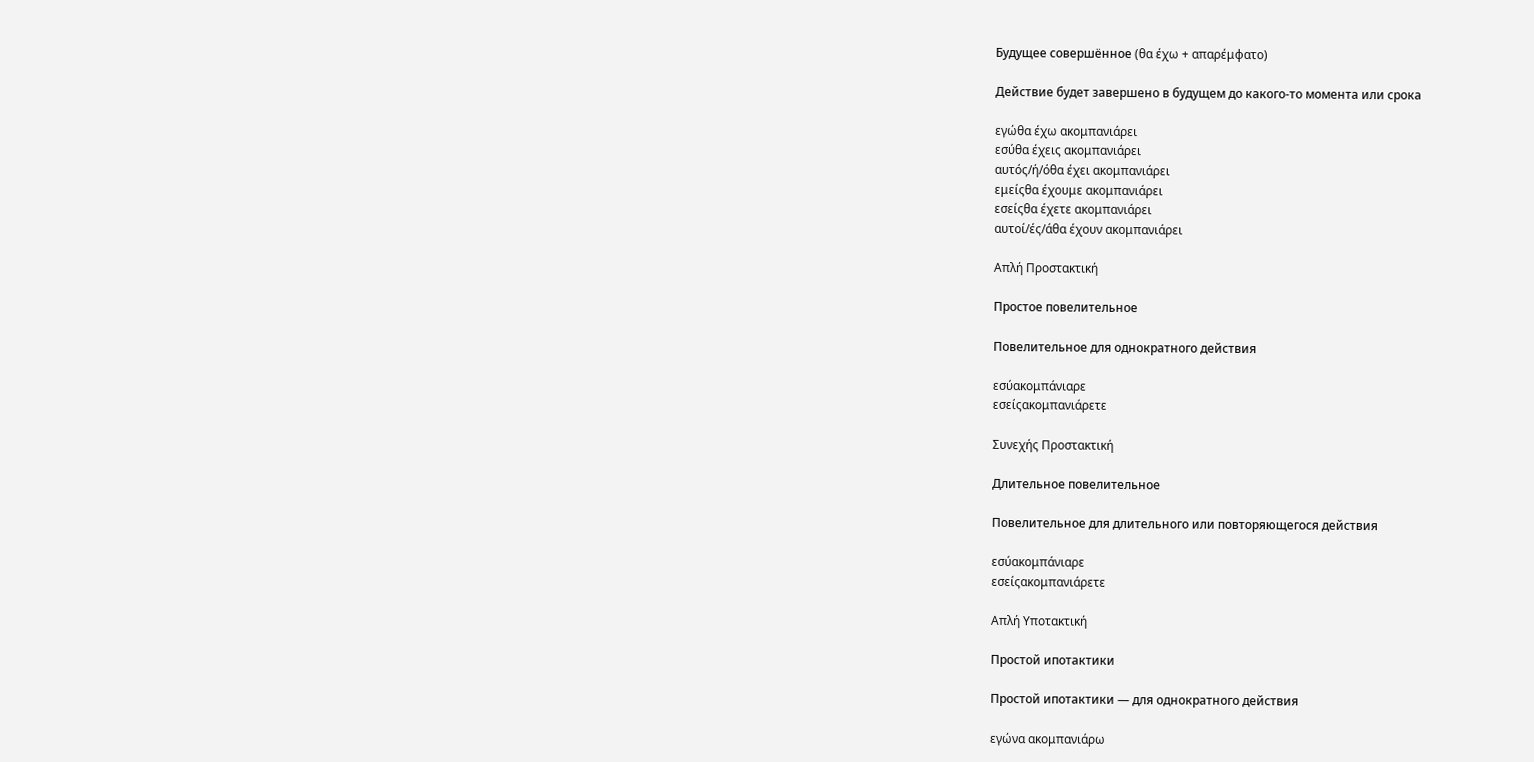Будущее совершённое (θα έχω + απαρέμφατο)

Действие будет завершено в будущем до какого-то момента или срока

εγώθα έχω ακομπανιάρει
εσύθα έχεις ακομπανιάρει
αυτός/ή/όθα έχει ακομπανιάρει
εμείςθα έχουμε ακομπανιάρει
εσείςθα έχετε ακομπανιάρει
αυτοί/ές/άθα έχουν ακομπανιάρει

Απλή Προστακτική

Простое повелительное

Повелительное для однократного действия

εσύακομπάνιαρε
εσείςακομπανιάρετε

Συνεχής Προστακτική

Длительное повелительное

Повелительное для длительного или повторяющегося действия

εσύακομπάνιαρε
εσείςακομπανιάρετε

Απλή Υποτακτική

Простой ипотактики

Простой ипотактики — для однократного действия

εγώνα ακομπανιάρω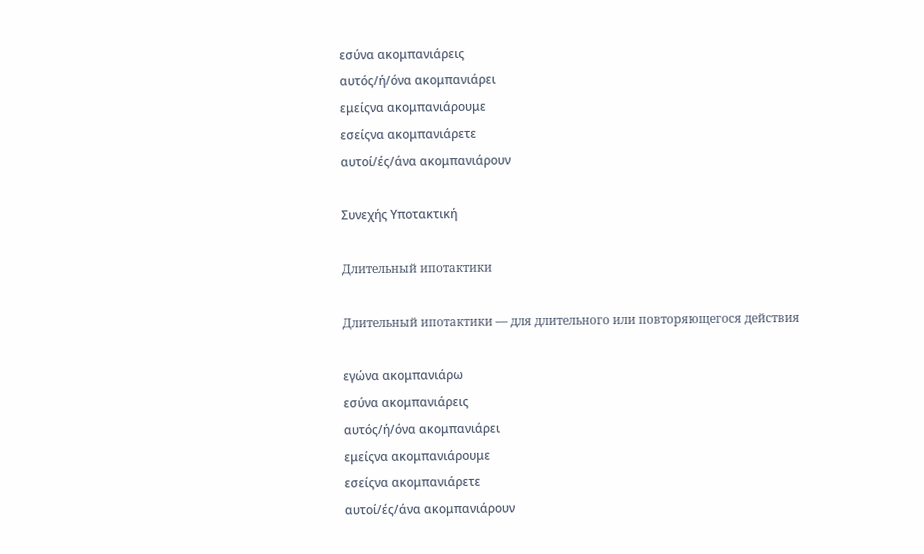εσύνα ακομπανιάρεις
αυτός/ή/όνα ακομπανιάρει
εμείςνα ακομπανιάρουμε
εσείςνα ακομπανιάρετε
αυτοί/ές/άνα ακομπανιάρουν

Συνεχής Υποτακτική

Длительный ипотактики

Длительный ипотактики — для длительного или повторяющегося действия

εγώνα ακομπανιάρω
εσύνα ακομπανιάρεις
αυτός/ή/όνα ακομπανιάρει
εμείςνα ακομπανιάρουμε
εσείςνα ακομπανιάρετε
αυτοί/ές/άνα ακομπανιάρουν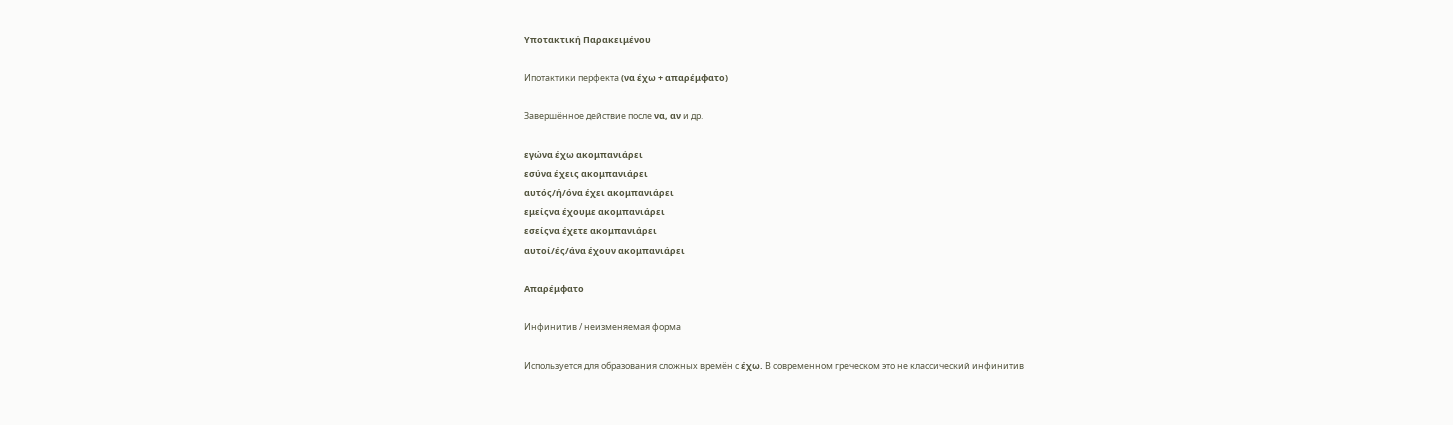Υποτακτική Παρακειμένου

Ипотактики перфекта (να έχω + απαρέμφατο)

Завершённое действие после να, αν и др.

εγώνα έχω ακομπανιάρει
εσύνα έχεις ακομπανιάρει
αυτός/ή/όνα έχει ακομπανιάρει
εμείςνα έχουμε ακομπανιάρει
εσείςνα έχετε ακομπανιάρει
αυτοί/ές/άνα έχουν ακομπανιάρει

Απαρέμφατο

Инфинитив / неизменяемая форма

Используется для образования сложных времён с έχω. В современном греческом это не классический инфинитив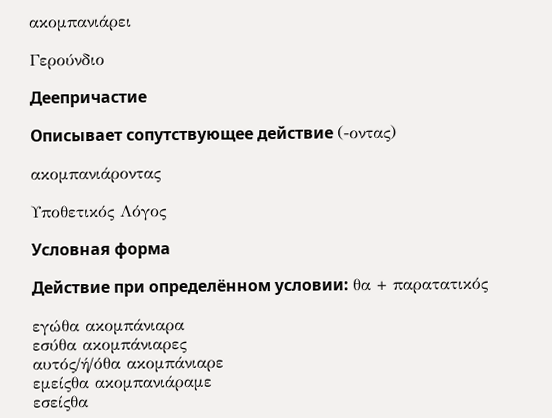ακομπανιάρει

Γερούνδιο

Деепричастие

Описывает сопутствующее действие (-οντας)

ακομπανιάροντας

Υποθετικός Λόγος

Условная форма

Действие при определённом условии: θα + παρατατικός

εγώθα ακομπάνιαρα
εσύθα ακομπάνιαρες
αυτός/ή/όθα ακομπάνιαρε
εμείςθα ακομπανιάραμε
εσείςθα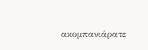ακομπανιάρατε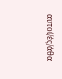αυτοί/ές/άθα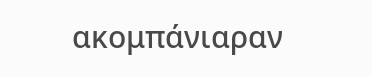ακομπάνιαραν